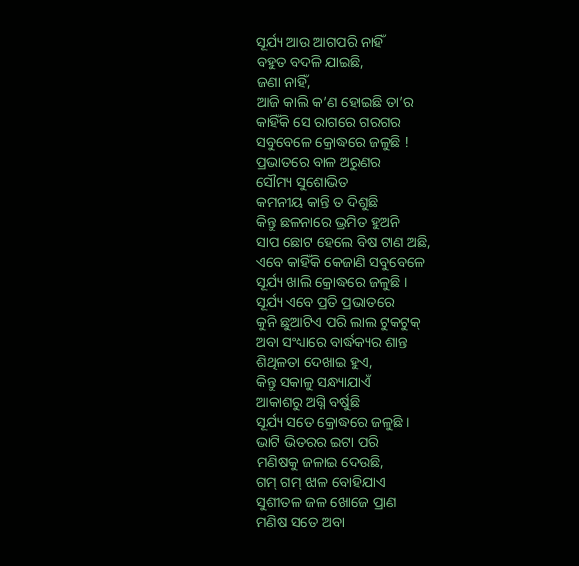ସୂର୍ଯ୍ୟ ଆଉ ଆଗପରି ନାହିଁ
ବହୁତ ବଦଳି ଯାଇଛି,
ଜଣା ନାହିଁ,
ଆଜି କାଲି କ’ଣ ହୋଇଛି ତା’ର
କାହିଁକି ସେ ରାଗରେ ଗରଗର
ସବୁବେଳେ କ୍ରୋଦ୍ଧରେ ଜଳୁଛି !
ପ୍ରଭାତରେ ବାଳ ଅରୁଣର
ସୌମ୍ୟ ସୁଶୋଭିତ
କମନୀୟ କାନ୍ତି ତ ଦିଶୁଛି
କିନ୍ତୁ ଛଳନାରେ ଭ୍ରମିତ ହୁଅନି
ସାପ ଛୋଟ ହେଲେ ବିଷ ଟାଣ ଅଛି,
ଏବେ କାହିଁକି କେଜାଣି ସବୁବେଳେ
ସୂର୍ଯ୍ୟ ଖାଲି କ୍ରୋଦ୍ଧରେ ଜଳୁଛି ।
ସୂର୍ଯ୍ୟ ଏବେ ପ୍ରତି ପ୍ରଭାତରେ
କୁନି ଛୁଆଟିଏ ପରି ଲାଲ ଟୁକଟୁକ୍
ଅବା ସଂଧ୍ୟାରେ ବାର୍ଦ୍ଧକ୍ୟର ଶାନ୍ତ
ଶିଥିଳତା ଦେଖାଇ ହୁଏ,
କିନ୍ତୁ ସକାଳୁ ସନ୍ଧ୍ୟାଯାଏଁ
ଆକାଶରୁ ଅଗ୍ନି ବର୍ଷୁଛି
ସୂର୍ଯ୍ୟ ସତେ କ୍ରୋଦ୍ଧରେ ଜଳୁଛି ।
ଭାଟି ଭିତରର ଇଟା ପରି
ମଣିଷକୁ ଜଳାଇ ଦେଉଛି,
ଗମ୍ ଗମ୍ ଝାଳ ବୋହିଯାଏ
ସୁଶୀତଳ ଜଳ ଖୋଜେ ପ୍ରାଣ
ମଣିଷ ସତେ ଅବା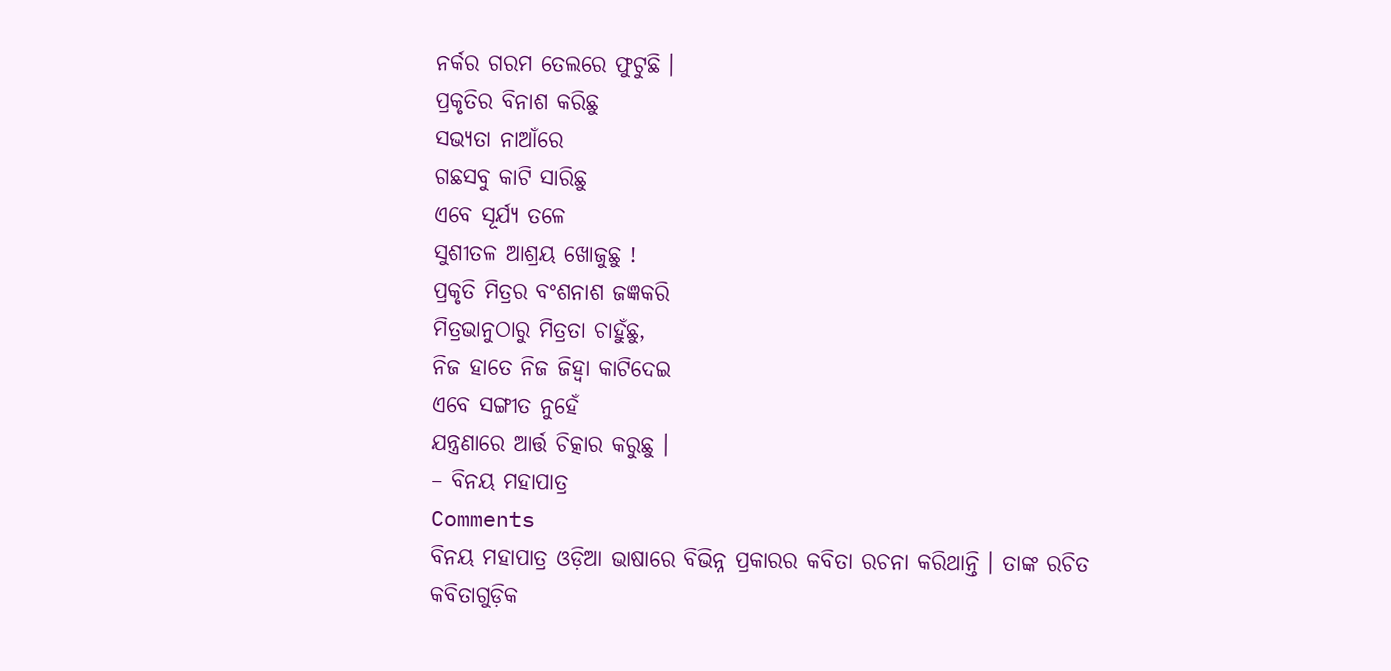ନର୍କର ଗରମ ତେଲରେ ଫୁଟୁଛି ।
ପ୍ରକୃତିର ବିନାଶ କରିଛୁ
ସଭ୍ୟତା ନାଆଁରେ
ଗଛସବୁ କାଟି ସାରିଛୁ
ଏବେ ସୂର୍ଯ୍ୟ ତଳେ
ସୁଶୀତଳ ଆଶ୍ରୟ ଖୋଜୁଛୁ !
ପ୍ରକୃତି ମିତ୍ରର ବଂଶନାଶ ଜଜ୍ଞକରି
ମିତ୍ରଭାନୁଠାରୁ ମିତ୍ରତା ଚାହୁଁଛୁ,
ନିଜ ହାତେ ନିଜ ଜିହ୍ୱା କାଟିଦେଇ
ଏବେ ସଙ୍ଗୀତ ନୁହେଁ
ଯନ୍ତ୍ରଣାରେ ଆର୍ତ୍ତ ଚିତ୍କାର କରୁଛୁ ।
– ବିନୟ ମହାପାତ୍ର
Comments
ବିନୟ ମହାପାତ୍ର ଓଡ଼ିଆ ଭାଷାରେ ବିଭିନ୍ନ ପ୍ରକାରର କବିତା ରଚନା କରିଥାନ୍ତି । ତାଙ୍କ ରଚିତ କବିତାଗୁଡ଼ିକ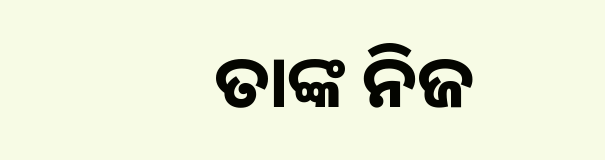ତାଙ୍କ ନିଜ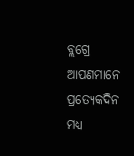ବ୍ଲଗ୍ରେ ଆପଣମାନେ ପ୍ରତ୍ୟେକଦିନ ମଧ୍ୟ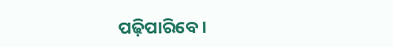ପଢ଼ିପାରିବେ ।